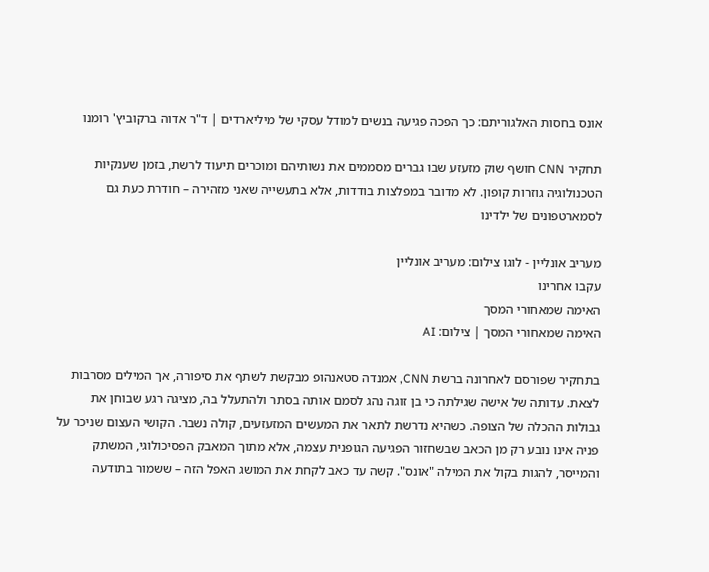אונס בחסות האלגוריתם: כך הפכה פגיעה בנשים למודל עסקי של מיליארדים | ד"ר אדוה ברקוביץ' רומנו

תחקיר CNN חושף שוק מזעזע שבו גברים מסממים את נשותיהם ומוכרים תיעוד לרשת, בזמן שענקיות הטכנולוגיה גוזרות קופון. לא מדובר במפלצות בודדות, אלא בתעשייה שאני מזהירה – חודרת כעת גם לסמארטפונים של ילדינו

מעריב אונליין - לוגו צילום: מעריב אונליין
עקבו אחרינו
האימה שמאחורי המסך
האימה שמאחורי המסך | צילום: AI

בתחקיר שפורסם לאחרונה ברשת CNN, אמנדה סטאנהופ מבקשת לשתף את סיפורה, אך המילים מסרבות לצאת. עדותה של אישה שגילתה כי בן זוגה נהג לסמם אותה בסתר ולהתעלל בה, מציגה רגע שבוחן את גבולות ההכלה של הצופה. כשהיא נדרשת לתאר את המעשים המזעזעים, קולה נשבר. הקושי העצום שניכר על פניה אינו נובע רק מן הכאב שבשחזור הפגיעה הגופנית עצמה, אלא מתוך המאבק הפסיכולוגי, המשתק והמייסר, להגות בקול את המילה "אונס". קשה עד כאב לקחת את המושג האפל הזה – ששמור בתודעה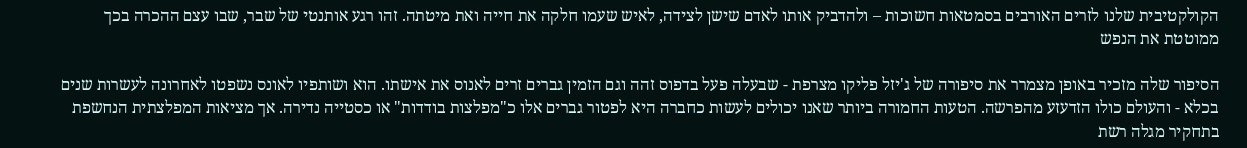הקולקטיבית שלנו לזרים האורבים בסמטאות חשוכות – ולהדביק אותו לאדם שישן לצידה, לאיש שעמו חלקה את חייה ואת מיטתה. זהו רגע אותנטי של שבר, שבו עצם ההכרה בכך ממוטטת את הנפש

הסיפור שלה מזכיר באופן מצמרר את סיפורה של ג'יזל פליקו מצרפת - שבעלה פעל בדפוס זהה וגם הזמין גברים זרים לאנוס את אישתו. הוא ושותפיו לאונס נשפטו לאחרונה לעשרות שנים בכלא - והעולם כולו הזדעזע מהפרשה. הטעות החמורה ביותר שאנו יכולים לעשות כחברה היא לפטור גברים אלו כ"מפלצות בודדות" או כסטייה נדירה. אך מציאות המפלצתית הנחשפת בתחקיר מגלה רשת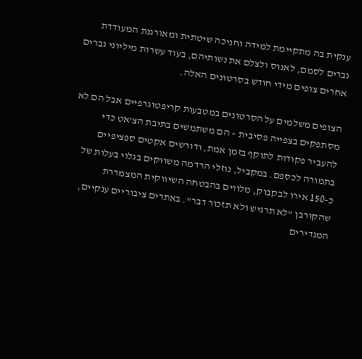ענקית בה מתקיימת למידה וחניכה שיטתית ומאורגנת המעודדת גברים לסמם, לאנוס ולצלם את נשותיהם, בעוד עשרות מיליוני גברים אחרים צופים מידי חודש בסרטונים האלה.

הצופים משלמים על הסרטונים במטבעות קריפטוגרפיים אבל הם לא מסתפקים בצפייה פסיבית – הם משתמשים בתיבת הצ'אט כדי להעביר פקודות לתוקף בזמן אמת, ודורשים אקטים ספציפיים בתמורה לכספם. במקביל, נוזלי הרדמה משווקים בגלוי בעלות של כ-150 אירו לבקבוק, מלווים בהבטחה השיווקית המצמררת שהקורבן "לא תרגיש ולא תזכור דבר". באתרים ציבוריים ענקיים, המגדירים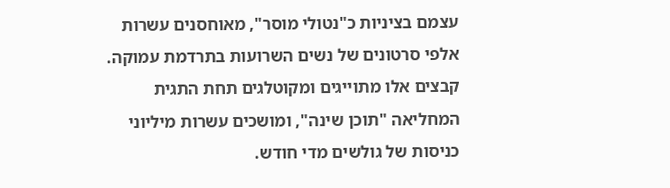עצמם בציניות כ"נטולי מוסר", מאוחסנים עשרות אלפי סרטונים של נשים השרועות בתרדמת עמוקה. קבצים אלו מתוייגים ומקוטלגים תחת התגית המחליאה "תוכן שינה", ומושכים עשרות מיליוני כניסות של גולשים מדי חודש.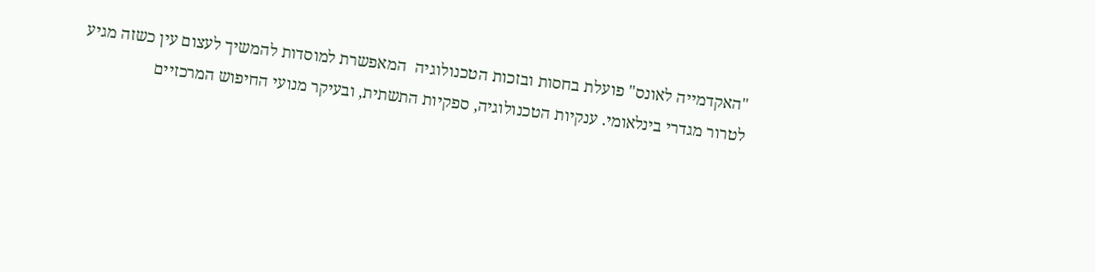"האקדמייה לאונס" פועלת בחסות ובזכות הטכנולוגיה  המאפשרת למוסדות להמשיך לעצום עין כשזה מגיע לטרור מגדרי בינלאומי. ענקיות הטכנולוגיה, ספקיות התשתית, ובעיקר מנועי החיפוש המרכזיים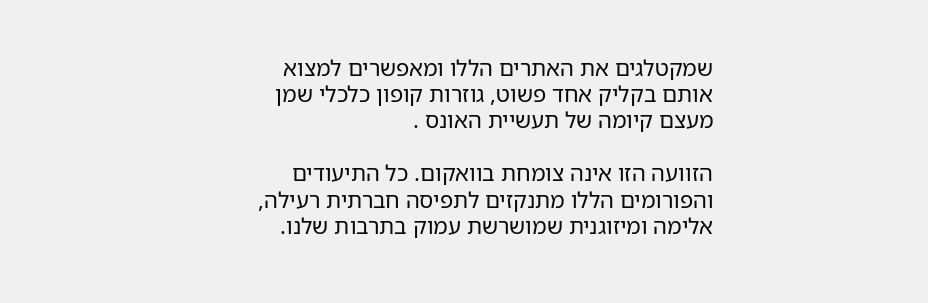שמקטלגים את האתרים הללו ומאפשרים למצוא אותם בקליק אחד פשוט, גוזרות קופון כלכלי שמן מעצם קיומה של תעשיית האונס .

הזוועה הזו אינה צומחת בוואקום. כל התיעודים והפורומים הללו מתנקזים לתפיסה חברתית רעילה, אלימה ומיזוגנית שמושרשת עמוק בתרבות שלנו.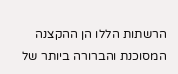הרשתות הללו הן ההקצנה המסוכנת והברורה ביותר של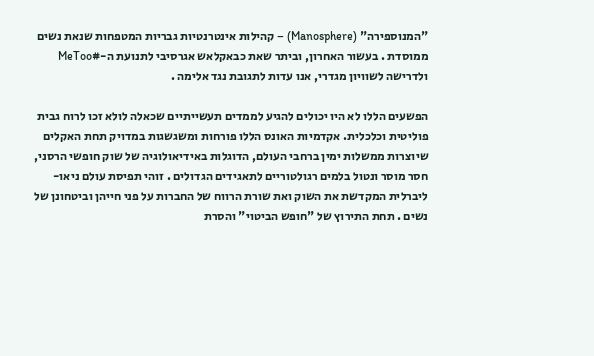"המנוספירה" (Manosphere) – קהילות אינטרנטיות גבריות המטפחות שנאת נשים ממוסדת . בעשור האחרון, וביתר שאת כבאקלאש אגרסיבי לתנועת ה-#MeToo ולדרישה לשוויון מגדרי, אנו עדות לתגובת נגד אלימה .

הפשעים הללו לא היו יכולים להגיע לממדים תעשייתיים שכאלה לולא זכו לרוח גבית פוליטית וכלכלית. אקדמיות האונס הללו פורחות ומשגשגות במדויק תחת האקלים שיוצרות ממשלות ימין ברחבי העולם, הדוגלות באידיאולוגיה של שוק חופשי הרסני, חסר מוסר ונטול בלמים רגולטוריים לתאגידים הגדולים . זוהי תפיסת עולם ניאו-ליברלית המקדשת את השוק ואת שורת הרווח של החברות על פני חייהן וביטחונן של נשים . תחת התירוץ של "חופש הביטוי" והסרת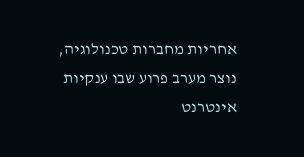אחריות מחברות טכנולוגיה, נוצר מערב פרוע שבו ענקיות אינטרנט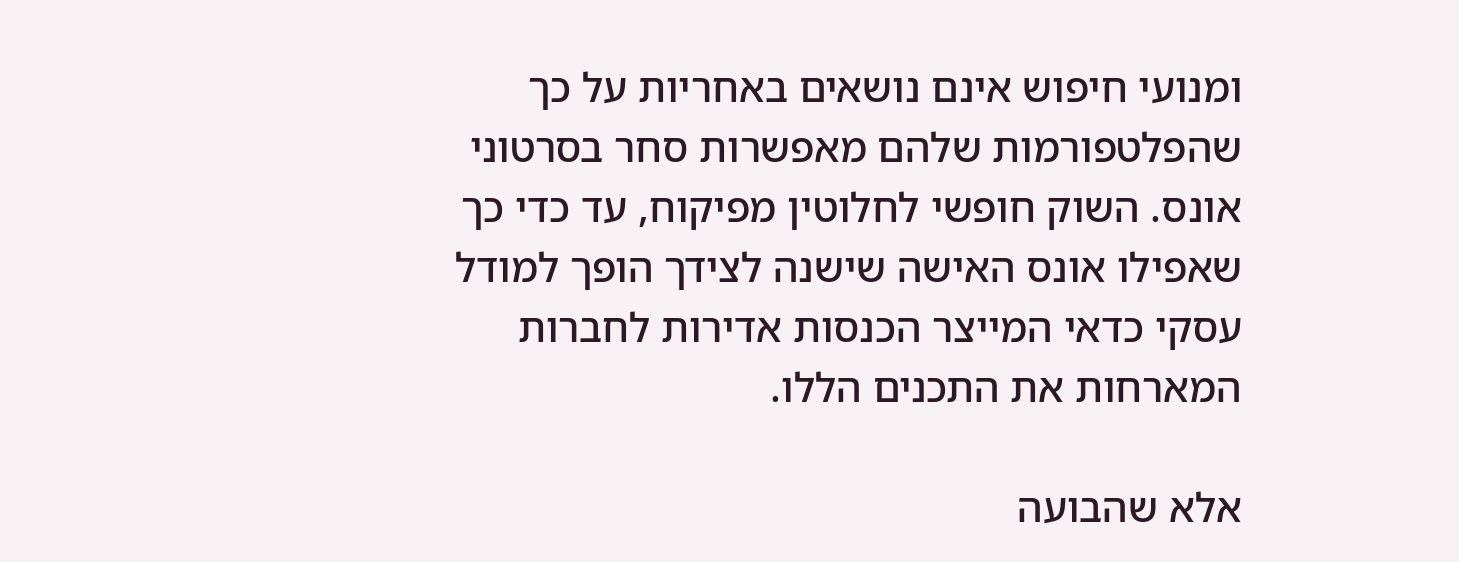ומנועי חיפוש אינם נושאים באחריות על כך שהפלטפורמות שלהם מאפשרות סחר בסרטוני אונס. השוק חופשי לחלוטין מפיקוח, עד כדי כך שאפילו אונס האישה שישנה לצידך הופך למודל עסקי כדאי המייצר הכנסות אדירות לחברות המארחות את התכנים הללו.

אלא שהבועה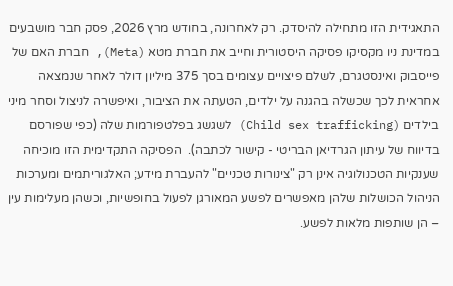התאגידית הזו מתחילה להיסדק. רק לאחרונה, בחודש מרץ 2026, פסק חבר מושבעים במדינת ניו מקסיקו פסיקה היסטורית וחייב את חברת מטא (Meta), חברת האם של פייסבוק ואינסטגרם, לשלם פיצויים עצומים בסך 375 מיליון דולר לאחר שנמצאה אחראית לכך שכשלה בהגנה על ילדים, הטעתה את הציבור, ואיפשרה לניצול וסחר מיני בילדים (Child sex trafficking) לשגשג בפלטפורמות שלה (כפי שפורסם בדיווח של עיתון הגרדיאן הבריטי - קישור לכתבה).  הפסיקה התקדימית הזו מוכיחה שענקיות הטכנולוגיה אינן רק "צינורות טכניים" להעברת מידע; האלגוריתמים ומערכות הניהול הכושלות שלהן מאפשרים לפשע המאורגן לפעול בחופשיות, וכשהן מעלימות עין – הן שותפות מלאות לפשע.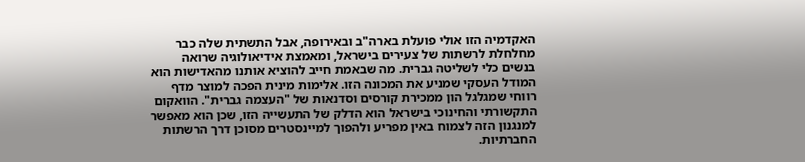האקדמיה הזו אולי פועלת בארה"ב ובאירופה, אבל התשתית שלה כבר מחלחלת לרשתות של צעירים בישראל, ומאמצת אידיאולוגיה שרואה בנשים כלי לשליטה גברית. מה שבאמת חייב להוציא אותנו מהאדישות הוא המודל העסקי שמניע את המכונה הזו. אלימות מינית הפכה למוצר מדף רווחי שמגלגל הון ממכירת קורסים וסדנאות של "העצמה גברית". הוואקום התקשורתי והחינוכי בישראל הוא הדלק של התעשייה הזו, שכן הוא מאפשר למנגנון הזה לצמוח באין מפריע ולהפוך למיינסטרים מסוכן דרך הרשתות החברתיות.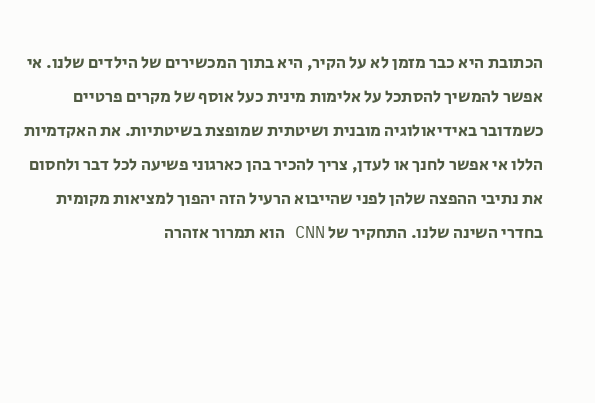הכתובת היא כבר מזמן לא על הקיר, היא בתוך המכשירים של הילדים שלנו. אי אפשר להמשיך להסתכל על אלימות מינית כעל אוסף של מקרים פרטיים כשמדובר באידיאולוגיה מובנית ושיטתית שמופצת בשיטתיות. את האקדמיות הללו אי אפשר לחנך או לעדן, צריך להכיר בהן כארגוני פשיעה לכל דבר ולחסום את נתיבי ההפצה שלהן לפני שהייבוא הרעיל הזה יהפוך למציאות מקומית בחדרי השינה שלנו. התחקיר של CNN הוא תמרור אזהרה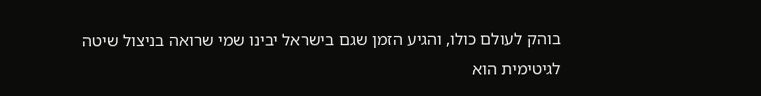בוהק לעולם כולו, והגיע הזמן שגם בישראל יבינו שמי שרואה בניצול שיטה לגיטימית הוא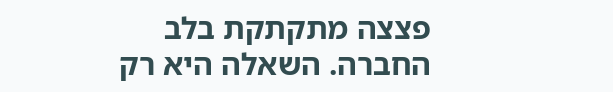פצצה מתקתקת בלב החברה. השאלה היא רק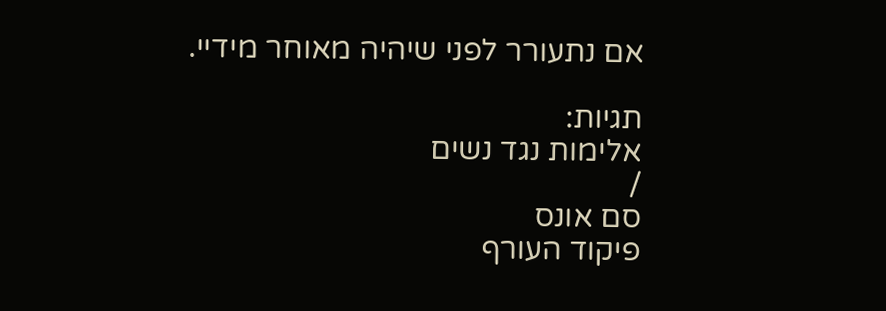אם נתעורר לפני שיהיה מאוחר מידיי.

תגיות:
אלימות נגד נשים
/
סם אונס
פיקוד העורף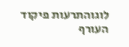לוגוהתרעות פיקוד העורף